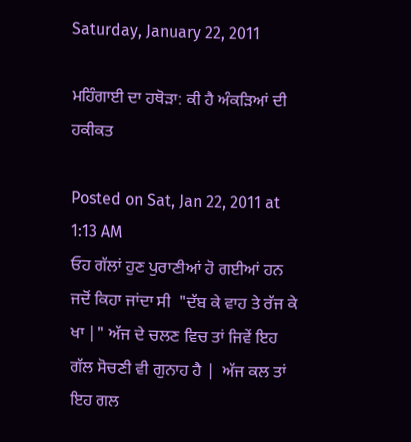Saturday, January 22, 2011

ਮਹਿੰਗਾਈ ਦਾ ਹਥੋੜਾ: ਕੀ ਹੈ ਅੰਕੜਿਆਂ ਦੀ ਹਕੀਕਤ

Posted on Sat, Jan 22, 2011 at 1:13 AM
ਓਹ ਗੱਲਾਂ ਹੁਣ ਪੁਰਾਣੀਆਂ ਹੋ ਗਈਆਂ ਹਨ ਜਦੋਂ ਕਿਹਾ ਜਾਂਦਾ ਸੀ  "ਦੱਬ ਕੇ ਵਾਹ ਤੇ ਰੱਜ ਕੇ ਖਾ |" ਅੱਜ ਦੇ ਚਲਣ ਵਿਚ ਤਾਂ ਜਿਵੇਂ ਇਹ ਗੱਲ ਸੋਚਣੀ ਵੀ ਗੁਨਾਹ ਹੈ |  ਅੱਜ ਕਲ ਤਾਂ ਇਹ ਗਲ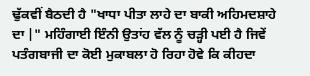ਢੁੱਕਵੀਂ ਬੈਠਦੀ ਹੈ "ਖਾਧਾ ਪੀਤਾ ਲਾਹੇ ਦਾ ਬਾਕੀ ਅਹਿਮਦਸ਼ਾਹੇ  ਦਾ |" ਮਹਿੰਗਾਈ ਇੰਨੀ ਉਤਾਂਹ ਵੱਲ ਨੂੰ ਚੜ੍ਹੀ ਪਈ ਹੈ ਜਿਵੇਂ ਪਤੰਗਬਾਜੀ ਦਾ ਕੋਈ ਮੁਕਾਬਲਾ ਹੋ ਰਿਹਾ ਹੋਵੇ ਕਿ ਕੀਹਦਾ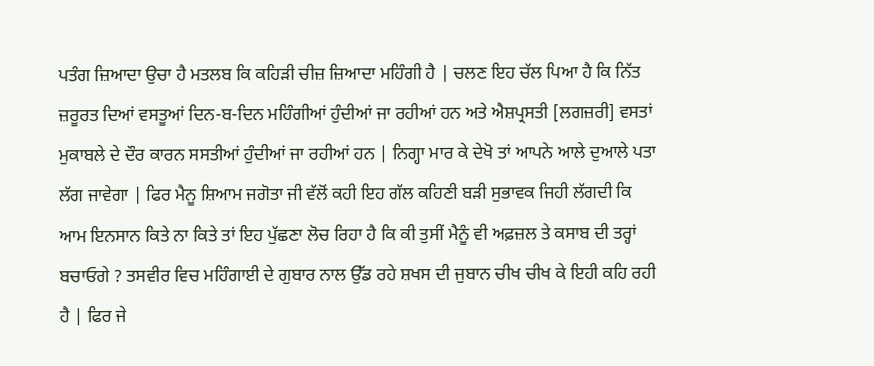ਪਤੰਗ ਜ਼ਿਆਦਾ ਉਚਾ ਹੈ ਮਤਲਬ ਕਿ ਕਹਿੜੀ ਚੀਜ਼ ਜ਼ਿਆਦਾ ਮਹਿੰਗੀ ਹੈ | ਚਲਣ ਇਹ ਚੱਲ ਪਿਆ ਹੈ ਕਿ ਨਿੱਤ ਜ਼ਰੂਰਤ ਦਿਆਂ ਵਸਤੂਆਂ ਦਿਨ-ਬ-ਦਿਨ ਮਹਿੰਗੀਆਂ ਹੁੰਦੀਆਂ ਜਾ ਰਹੀਆਂ ਹਨ ਅਤੇ ਐਸ਼ਪ੍ਰਸਤੀ [ਲਗਜ਼ਰੀ] ਵਸਤਾਂ ਮੁਕਾਬਲੇ ਦੇ ਦੌਰ ਕਾਰਨ ਸਸਤੀਆਂ ਹੁੰਦੀਆਂ ਜਾ ਰਹੀਆਂ ਹਨ | ਨਿਗ੍ਹਾ ਮਾਰ ਕੇ ਦੇਖੋ ਤਾਂ ਆਪਨੇ ਆਲੇ ਦੁਆਲੇ ਪਤਾ ਲੱਗ ਜਾਵੇਗਾ | ਫਿਰ ਮੈਨੂ ਸ਼ਿਆਮ ਜਗੋਤਾ ਜੀ ਵੱਲੋਂ ਕਹੀ ਇਹ ਗੱਲ ਕਹਿਣੀ ਬੜੀ ਸੁਭਾਵਕ ਜਿਹੀ ਲੱਗਦੀ ਕਿ ਆਮ ਇਨਸਾਨ ਕਿਤੇ ਨਾ ਕਿਤੇ ਤਾਂ ਇਹ ਪੁੱਛਣਾ ਲੋਚ ਰਿਹਾ ਹੈ ਕਿ ਕੀ ਤੁਸੀਂ ਮੈਨੂੰ ਵੀ ਅਫ਼ਜ਼ਲ ਤੇ ਕਸਾਬ ਦੀ ਤਰ੍ਹਾਂ ਬਚਾਓਗੇ ? ਤਸਵੀਰ ਵਿਚ ਮਹਿੰਗਾਈ ਦੇ ਗੁਬਾਰ ਨਾਲ ਉੱਡ ਰਹੇ ਸ਼ਖਸ ਦੀ ਜੁਬਾਨ ਚੀਖ ਚੀਖ ਕੇ ਇਹੀ ਕਹਿ ਰਹੀ ਹੈ | ਫਿਰ ਜੇ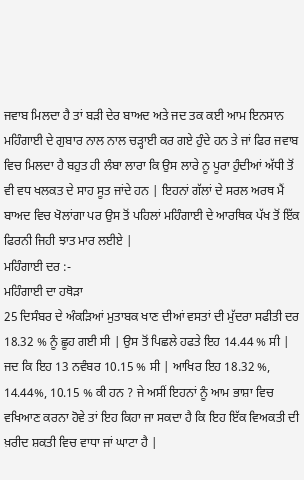ਜਵਾਬ ਮਿਲਦਾ ਹੈ ਤਾਂ ਬੜੀ ਦੇਰ ਬਾਅਦ ਅਤੇ ਜਦ ਤਕ ਕਈ ਆਮ ਇਨਸਾਨ ਮਹਿੰਗਾਈ ਦੇ ਗੁਬਾਰ ਨਾਲ ਨਾਲ ਚੜ੍ਹਾਈ ਕਰ ਗਏ ਹੁੰਦੇ ਹਨ ਤੇ ਜਾਂ ਫਿਰ ਜਵਾਬ ਵਿਚ ਮਿਲਦਾ ਹੈ ਬਹੁਤ ਹੀ ਲੰਬਾ ਲਾਰਾ ਕਿ ਉਸ ਲਾਰੇ ਨੂ ਪੂਰਾ ਹੁੰਦੀਆਂ ਅੱਧੀ ਤੋਂ ਵੀ ਵਧ ਖਲਕਤ ਦੇ ਸਾਹ ਸੂਤ ਜਾਂਦੇ ਹਨ | ਇਹਨਾਂ ਗੱਲਾਂ ਦੇ ਸਰਲ ਅਰਥ ਮੈਂ ਬਾਅਦ ਵਿਚ ਖੋਲਾਂਗਾ ਪਰ ਉਸ ਤੋਂ ਪਹਿਲਾਂ ਮਹਿੰਗਾਈ ਦੇ ਆਰਥਿਕ ਪੱਖ ਤੋਂ ਇੱਕ ਫਿਰਨੀ ਜਿਹੀ ਝਾਤ ਮਾਰ ਲਈਏ |
ਮਹਿੰਗਾਈ ਦਰ :-
ਮਹਿੰਗਾਈ ਦਾ ਹਥੋੜਾ
25 ਦਿਸੰਬਰ ਦੇ ਅੰਕੜਿਆਂ ਮੁਤਾਬਕ ਖਾਣ ਦੀਆਂ ਵਸਤਾਂ ਦੀ ਮੁੱਦਰਾ ਸਫੀਤੀ ਦਰ 18.32 % ਨੂੰ ਛੂਹ ਗਈ ਸੀ | ਉਸ ਤੋਂ ਪਿਛਲੇ ਹਫਤੇ ਇਹ 14.44 % ਸੀ | ਜਦ ਕਿ ਇਹ 13 ਨਵੰਬਰ 10.15 % ਸੀ | ਆਖਿਰ ਇਹ 18.32 %, 14.44%, 10.15 % ਕੀ ਹਨ ? ਜੇ ਅਸੀਂ ਇਹਨਾਂ ਨੂੰ ਆਮ ਭਾਸ਼ਾ ਵਿਚ ਵਖਿਆਣ ਕਰਨਾ ਹੋਵੇ ਤਾਂ ਇਹ ਕਿਹਾ ਜਾ ਸਕਦਾ ਹੈ ਕਿ ਇਹ ਇੱਕ ਵਿਅਕਤੀ ਦੀ ਖ਼ਰੀਦ ਸ਼ਕਤੀ ਵਿਚ ਵਾਧਾ ਜਾਂ ਘਾਟਾ ਹੈ |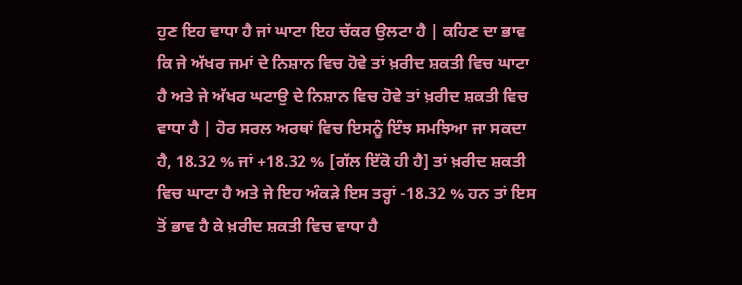ਹੁਣ ਇਹ ਵਾਧਾ ਹੈ ਜਾਂ ਘਾਟਾ ਇਹ ਚੱਕਰ ਉਲਟਾ ਹੈ | ਕਹਿਣ ਦਾ ਭਾਵ ਕਿ ਜੇ ਅੱਖਰ ਜਮਾਂ ਦੇ ਨਿਸ਼ਾਨ ਵਿਚ ਹੋਵੇ ਤਾਂ ਖ਼ਰੀਦ ਸ਼ਕਤੀ ਵਿਚ ਘਾਟਾ ਹੈ ਅਤੇ ਜੇ ਅੱਖਰ ਘਟਾਉ ਦੇ ਨਿਸ਼ਾਨ ਵਿਚ ਹੋਵੇ ਤਾਂ ਖ਼ਰੀਦ ਸ਼ਕਤੀ ਵਿਚ ਵਾਧਾ ਹੈ | ਹੋਰ ਸਰਲ ਅਰਥਾਂ ਵਿਚ ਇਸਨੂੰ ਇੰਝ ਸਮਝਿਆ ਜਾ ਸਕਦਾ ਹੈ, 18.32 % ਜਾਂ +18.32 % [ਗੱਲ ਇੱਕੋ ਹੀ ਹੈ] ਤਾਂ ਖ਼ਰੀਦ ਸ਼ਕਤੀ ਵਿਚ ਘਾਟਾ ਹੈ ਅਤੇ ਜੇ ਇਹ ਅੰਕੜੇ ਇਸ ਤਰ੍ਹਾਂ -18.32 % ਹਨ ਤਾਂ ਇਸ ਤੋਂ ਭਾਵ ਹੈ ਕੇ ਖ਼ਰੀਦ ਸ਼ਕਤੀ ਵਿਚ ਵਾਧਾ ਹੈ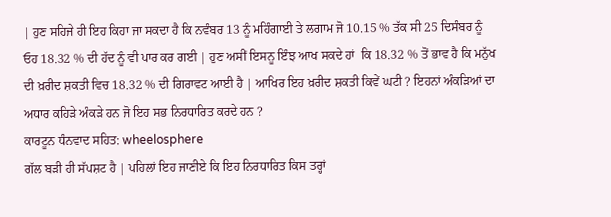| ਹੁਣ ਸਹਿਜੇ ਹੀ ਇਹ ਕਿਹਾ ਜਾ ਸਕਦਾ ਹੈ ਕਿ ਨਵੰਬਰ 13 ਨੂੰ ਮਹਿੰਗਾਈ ਤੇ ਲਗਾਮ ਜੋ 10.15 % ਤੱਕ ਸੀ 25 ਦਿਸੰਬਰ ਨੂੰ ਓਹ 18.32 % ਦੀ ਹੱਦ ਨੂੰ ਵੀ ਪਾਰ ਕਰ ਗਈ | ਹੁਣ ਅਸੀਂ ਇਸਨੂ ਇੰਝ ਆਖ ਸਕਦੇ ਹਾਂ  ਕਿ 18.32 % ਤੋਂ ਭਾਵ ਹੈ ਕਿ ਮਨੁੱਖ ਦੀ ਖ਼ਰੀਦ ਸ਼ਕਤੀ ਵਿਚ 18.32 % ਦੀ ਗਿਰਾਵਟ ਆਈ ਹੈ | ਆਖਿਰ ਇਹ ਖ਼ਰੀਦ ਸ਼ਕਤੀ ਕਿਵੇਂ ਘਟੀ ? ਇਹਨਾਂ ਅੰਕੜਿਆਂ ਦਾ ਅਧਾਰ ਕਹਿੜੇ ਅੰਕੜੇ ਹਨ ਜੋ ਇਹ ਸਭ ਨਿਰਧਾਰਿਤ ਕਰਦੇ ਹਨ ?
ਕਾਰਟੂਨ ਧੰਨਵਾਦ ਸਹਿਤ: wheelosphere
ਗੱਲ ਬੜੀ ਹੀ ਸੱਪਸ਼ਟ ਹੈ | ਪਹਿਲਾਂ ਇਹ ਜਾਣੀਏ ਕਿ ਇਹ ਨਿਰਧਾਰਿਤ ਕਿਸ ਤਰ੍ਹਾਂ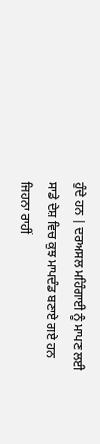ਹੁੰਦੇ ਹਨ | ਦਰਅਸਲ ਮਹਿੰਗਾਈ ਨੂੰ ਮਾਪਣ ਲਈ ਸਾਡੇ ਦੇਸ਼ ਵਿਚ ਕੁਝ ਮਾਪਦੰਡ ਬਣਾਏ ਗਏ ਹਨ ਜਿਹਨਾ ਰਾਹੀਂ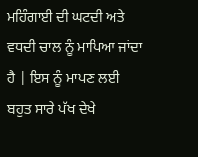ਮਹਿੰਗਾਈ ਦੀ ਘਟਦੀ ਅਤੇ ਵਧਦੀ ਚਾਲ ਨੂੰ ਮਾਪਿਆ ਜਾਂਦਾ ਹੈ | ਇਸ ਨੂੰ ਮਾਪਣ ਲਈ ਬਹੁਤ ਸਾਰੇ ਪੱਖ ਦੇਖੇ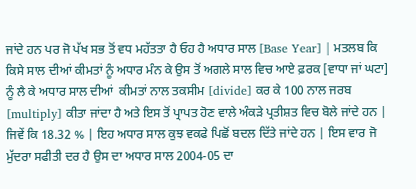ਜਾਂਦੇ ਹਨ ਪਰ ਜੋ ਪੱਖ ਸਭ ਤੋਂ ਵਧ ਮਹੱਤਤਾ ਹੈ ਓਹ ਹੈ ਅਧਾਰ ਸਾਲ [Base Year] | ਮਤਲਬ ਕਿ ਕਿਸੇ ਸਾਲ ਦੀਆਂ ਕੀਮਤਾਂ ਨੂੰ ਅਧਾਰ ਮੰਨ ਕੇ ਉਸ ਤੋਂ ਅਗਲੇ ਸਾਲ ਵਿਚ ਆਏ ਫ਼ਰਕ [ਵਾਧਾ ਜਾਂ ਘਟਾ] ਨੂੰ ਲੈ ਕੇ ਅਧਾਰ ਸਾਲ ਦੀਆਂ  ਕੀਮਤਾਂ ਨਾਲ ਤਕਸੀਮ [divide] ਕਰ ਕੇ 100 ਨਾਲ ਜਰਬ [multiply] ਕੀਤਾ ਜਾਂਦਾ ਹੈ ਅਤੇ ਇਸ ਤੋਂ ਪ੍ਰਾਪਤ ਹੋਣ ਵਾਲੇ ਅੰਕੜੇ ਪ੍ਰਤੀਸ਼ਤ ਵਿਚ ਬੋਲੇ ਜਾਂਦੇ ਹਨ | ਜਿਵੇਂ ਕਿ 18.32 % | ਇਹ ਅਧਾਰ ਸਾਲ ਕੁਝ ਵਕਫੇ ਪਿਛੋਂ ਬਦਲ ਦਿੱਤੇ ਜਾਂਦੇ ਹਨ | ਇਸ ਵਾਰ ਜੋ ਮੁੱਦਰਾ ਸਫੀਤੀ ਦਰ ਹੈ ਉਸ ਦਾ ਅਧਾਰ ਸਾਲ 2004-05 ਦਾ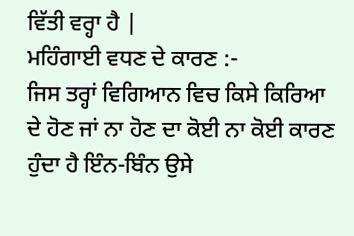ਵਿੱਤੀ ਵਰ੍ਹਾ ਹੈ |
ਮਹਿੰਗਾਈ ਵਧਣ ਦੇ ਕਾਰਣ :-
ਜਿਸ ਤਰ੍ਹਾਂ ਵਿਗਿਆਨ ਵਿਚ ਕਿਸੇ ਕਿਰਿਆ ਦੇ ਹੋਣ ਜਾਂ ਨਾ ਹੋਣ ਦਾ ਕੋਈ ਨਾ ਕੋਈ ਕਾਰਣ ਹੁੰਦਾ ਹੈ ਇੰਨ-ਬਿੰਨ ਉਸੇ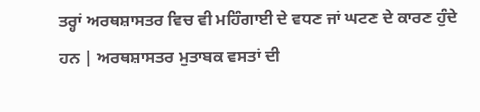ਤਰ੍ਹਾਂ ਅਰਥਸ਼ਾਸਤਰ ਵਿਚ ਵੀ ਮਹਿੰਗਾਈ ਦੇ ਵਧਣ ਜਾਂ ਘਟਣ ਦੇ ਕਾਰਣ ਹੁੰਦੇ ਹਨ | ਅਰਥਸ਼ਾਸਤਰ ਮੁਤਾਬਕ ਵਸਤਾਂ ਦੀ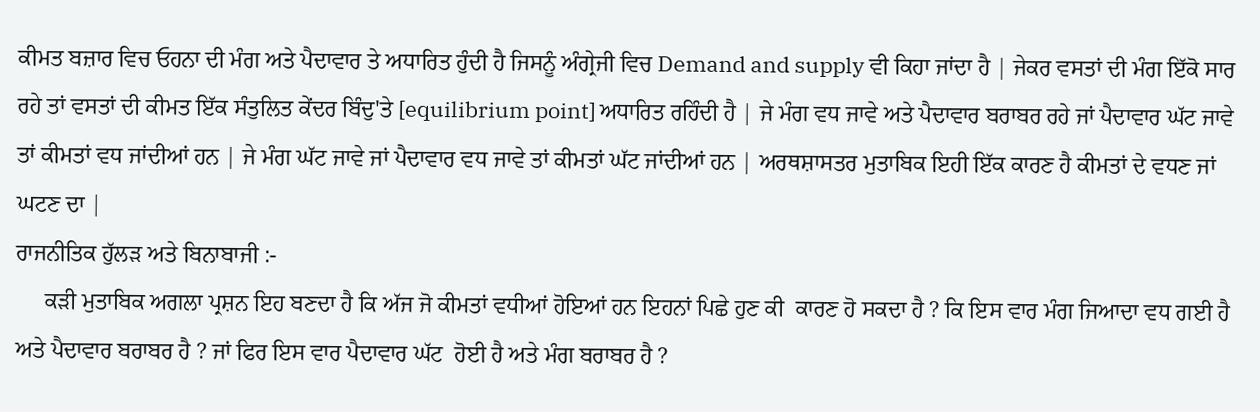ਕੀਮਤ ਬਜ਼ਾਰ ਵਿਚ ਓਹਨਾ ਦੀ ਮੰਗ ਅਤੇ ਪੈਦਾਵਾਰ ਤੇ ਅਧਾਰਿਤ ਹੁੰਦੀ ਹੈ ਜਿਸਨੂੰ ਅੰਗ੍ਰੇਜੀ ਵਿਚ Demand and supply ਵੀ ਕਿਹਾ ਜਾਂਦਾ ਹੈ | ਜੇਕਰ ਵਸਤਾਂ ਦੀ ਮੰਗ ਇੱਕੋ ਸਾਰ ਰਹੇ ਤਾਂ ਵਸਤਾਂ ਦੀ ਕੀਮਤ ਇੱਕ ਸੰਤੁਲਿਤ ਕੇਂਦਰ ਬਿੰਦੁ'ਤੇ [equilibrium point] ਅਧਾਰਿਤ ਰਹਿੰਦੀ ਹੈ | ਜੇ ਮੰਗ ਵਧ ਜਾਵੇ ਅਤੇ ਪੈਦਾਵਾਰ ਬਰਾਬਰ ਰਹੇ ਜਾਂ ਪੈਦਾਵਾਰ ਘੱਟ ਜਾਵੇ ਤਾਂ ਕੀਮਤਾਂ ਵਧ ਜਾਂਦੀਆਂ ਹਨ | ਜੇ ਮੰਗ ਘੱਟ ਜਾਵੇ ਜਾਂ ਪੈਦਾਵਾਰ ਵਧ ਜਾਵੇ ਤਾਂ ਕੀਮਤਾਂ ਘੱਟ ਜਾਂਦੀਆਂ ਹਨ | ਅਰਥਸ਼ਾਸਤਰ ਮੁਤਾਬਿਕ ਇਹੀ ਇੱਕ ਕਾਰਣ ਹੈ ਕੀਮਤਾਂ ਦੇ ਵਧਣ ਜਾਂ ਘਟਣ ਦਾ |
ਰਾਜਨੀਤਿਕ ਹੁੱਲੜ ਅਤੇ ਬਿਨਾਬਾਜੀ :-
     ਕੜੀ ਮੁਤਾਬਿਕ ਅਗਲਾ ਪ੍ਰਸ਼ਨ ਇਹ ਬਣਦਾ ਹੈ ਕਿ ਅੱਜ ਜੋ ਕੀਮਤਾਂ ਵਧੀਆਂ ਹੋਇਆਂ ਹਨ ਇਹਨਾਂ ਪਿਛੇ ਹੁਣ ਕੀ  ਕਾਰਣ ਹੋ ਸਕਦਾ ਹੈ ? ਕਿ ਇਸ ਵਾਰ ਮੰਗ ਜਿਆਦਾ ਵਧ ਗਈ ਹੈ ਅਤੇ ਪੈਦਾਵਾਰ ਬਰਾਬਰ ਹੈ ? ਜਾਂ ਫਿਰ ਇਸ ਵਾਰ ਪੈਦਾਵਾਰ ਘੱਟ  ਹੋਈ ਹੈ ਅਤੇ ਮੰਗ ਬਰਾਬਰ ਹੈ ?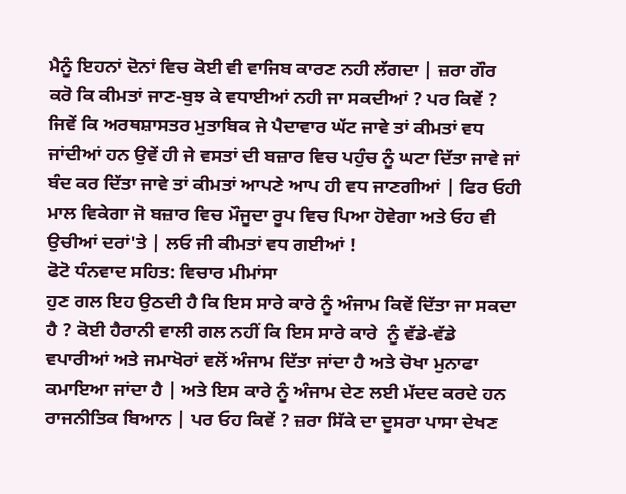ਮੈਨੂੰ ਇਹਨਾਂ ਦੋਨਾਂ ਵਿਚ ਕੋਈ ਵੀ ਵਾਜਿਬ ਕਾਰਣ ਨਹੀ ਲੱਗਦਾ | ਜ਼ਰਾ ਗੌਰ ਕਰੋ ਕਿ ਕੀਮਤਾਂ ਜਾਣ-ਬੁਝ ਕੇ ਵਧਾਈਆਂ ਨਹੀ ਜਾ ਸਕਦੀਆਂ ? ਪਰ ਕਿਵੇਂ ? ਜਿਵੇਂ ਕਿ ਅਰਥਸ਼ਾਸਤਰ ਮੁਤਾਬਿਕ ਜੇ ਪੈਦਾਵਾਰ ਘੱਟ ਜਾਵੇ ਤਾਂ ਕੀਮਤਾਂ ਵਧ ਜਾਂਦੀਆਂ ਹਨ ਉਵੇਂ ਹੀ ਜੇ ਵਸਤਾਂ ਦੀ ਬਜ਼ਾਰ ਵਿਚ ਪਹੁੰਚ ਨੂੰ ਘਟਾ ਦਿੱਤਾ ਜਾਵੇ ਜਾਂ ਬੰਦ ਕਰ ਦਿੱਤਾ ਜਾਵੇ ਤਾਂ ਕੀਮਤਾਂ ਆਪਣੇ ਆਪ ਹੀ ਵਧ ਜਾਣਗੀਆਂ | ਫਿਰ ਓਹੀ ਮਾਲ ਵਿਕੇਗਾ ਜੋ ਬਜ਼ਾਰ ਵਿਚ ਮੌਜੂਦਾ ਰੂਪ ਵਿਚ ਪਿਆ ਹੋਵੇਗਾ ਅਤੇ ਓਹ ਵੀ ਉਚੀਆਂ ਦਰਾਂ'ਤੇ | ਲਓ ਜੀ ਕੀਮਤਾਂ ਵਧ ਗਈਆਂ !
ਫੋਟੋ ਧੰਨਵਾਦ ਸਹਿਤ: ਵਿਚਾਰ ਮੀਮਾਂਸਾ
ਹੁਣ ਗਲ ਇਹ ਉਠਦੀ ਹੈ ਕਿ ਇਸ ਸਾਰੇ ਕਾਰੇ ਨੂੰ ਅੰਜਾਮ ਕਿਵੇਂ ਦਿੱਤਾ ਜਾ ਸਕਦਾ ਹੈ ? ਕੋਈ ਹੈਰਾਨੀ ਵਾਲੀ ਗਲ ਨਹੀਂ ਕਿ ਇਸ ਸਾਰੇ ਕਾਰੇ  ਨੂੰ ਵੱਡੇ-ਵੱਡੇ ਵਪਾਰੀਆਂ ਅਤੇ ਜਮਾਖੋਰਾਂ ਵਲੋਂ ਅੰਜਾਮ ਦਿੱਤਾ ਜਾਂਦਾ ਹੈ ਅਤੇ ਚੋਖਾ ਮੁਨਾਫਾ ਕਮਾਇਆ ਜਾਂਦਾ ਹੈ | ਅਤੇ ਇਸ ਕਾਰੇ ਨੂੰ ਅੰਜਾਮ ਦੇਣ ਲਈ ਮੱਦਦ ਕਰਦੇ ਹਨ ਰਾਜਨੀਤਿਕ ਬਿਆਨ | ਪਰ ਓਹ ਕਿਵੇਂ ? ਜ਼ਰਾ ਸਿੱਕੇ ਦਾ ਦੂਸਰਾ ਪਾਸਾ ਦੇਖਣ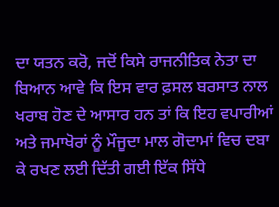ਦਾ ਯਤਨ ਕਰੋ, ਜਦੋਂ ਕਿਸੇ ਰਾਜਨੀਤਿਕ ਨੇਤਾ ਦਾ ਬਿਆਨ ਆਵੇ ਕਿ ਇਸ ਵਾਰ ਫ਼ਸਲ ਬਰਸਾਤ ਨਾਲ ਖਰਾਬ ਹੋਣ ਦੇ ਆਸਾਰ ਹਨ ਤਾਂ ਕਿ ਇਹ ਵਪਾਰੀਆਂ ਅਤੇ ਜਮਾਖੋਰਾਂ ਨੂੰ ਮੌਜੂਦਾ ਮਾਲ ਗੋਦਾਮਾਂ ਵਿਚ ਦਬਾ ਕੇ ਰਖਣ ਲਈ ਦਿੱਤੀ ਗਈ ਇੱਕ ਸਿੱਧੇ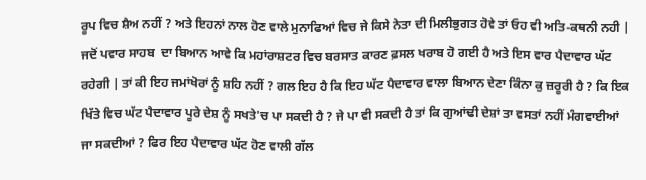ਰੂਪ ਵਿਚ ਸ਼ੈਅ ਨਹੀਂ ? ਅਤੇ ਇਹਨਾਂ ਨਾਲ ਹੋਣ ਵਾਲੇ ਮੁਨਾਫਿਆਂ ਵਿਚ ਜੇ ਕਿਸੇ ਨੇਤਾ ਦੀ ਮਿਲੀਭੁਗਤ ਹੋਵੇ ਤਾਂ ਓਹ ਵੀ ਅਤਿ-ਕਥਨੀ ਨਹੀ | ਜਦੋਂ ਪਵਾਰ ਸਾਹਬ  ਦਾ ਬਿਆਨ ਆਵੇ ਕਿ ਮਹਾਂਰਾਸ਼ਟਰ ਵਿਚ ਬਰਸਾਤ ਕਾਰਣ ਫ਼ਸਲ ਖਰਾਬ ਹੋ ਗਈ ਹੈ ਅਤੇ ਇਸ ਵਾਰ ਪੈਦਾਵਾਰ ਘੱਟ ਰਹੇਗੀ | ਤਾਂ ਕੀ ਇਹ ਜਮਾਂਖੋਰਾਂ ਨੂੰ ਸ਼ਹਿ ਨਹੀਂ ? ਗਲ ਇਹ ਹੈ ਕਿ ਇਹ ਘੱਟ ਪੈਦਾਵਾਰ ਵਾਲਾ ਬਿਆਨ ਦੇਣਾ ਕਿੰਨਾ ਕੁ ਜ਼ਰੂਰੀ ਹੈ ? ਕਿ ਇਕ ਖਿੱਤੇ ਵਿਚ ਘੱਟ ਪੈਦਾਵਾਰ ਪੂਰੇ ਦੇਸ਼ ਨੂੰ ਸਖਤੇ'ਚ ਪਾ ਸਕਦੀ ਹੈ ? ਜੇ ਪਾ ਵੀ ਸਕਦੀ ਹੈ ਤਾਂ ਕਿ ਗੁਆਂਢੀ ਦੇਸ਼ਾਂ ਤਾ ਵਸਤਾਂ ਨਹੀਂ ਮੰਗਵਾਈਆਂ ਜਾ ਸਕਦੀਆਂ ? ਫਿਰ ਇਹ ਪੈਦਾਵਾਰ ਘੱਟ ਹੋਣ ਵਾਲੀ ਗੱਲ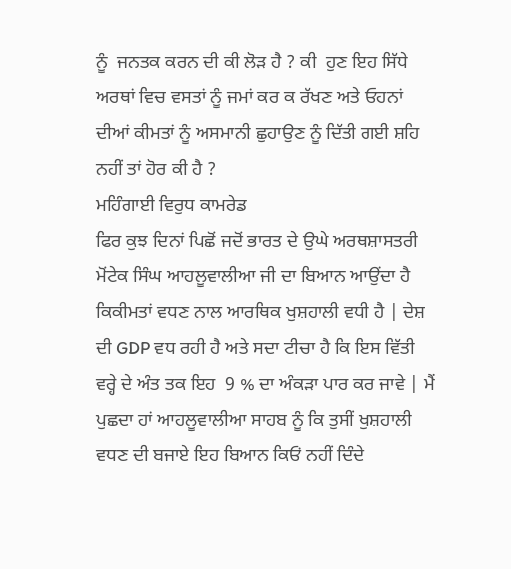ਨੂੰ  ਜਨਤਕ ਕਰਨ ਦੀ ਕੀ ਲੋੜ ਹੈ ? ਕੀ  ਹੁਣ ਇਹ ਸਿੱਧੇ ਅਰਥਾਂ ਵਿਚ ਵਸਤਾਂ ਨੂੰ ਜਮਾਂ ਕਰ ਕ ਰੱਖਣ ਅਤੇ ਓਹਨਾਂ ਦੀਆਂ ਕੀਮਤਾਂ ਨੂੰ ਅਸਮਾਨੀ ਛੁਹਾਉਣ ਨੂੰ ਦਿੱਤੀ ਗਈ ਸ਼ਹਿ ਨਹੀਂ ਤਾਂ ਹੋਰ ਕੀ ਹੈ ?
ਮਹਿੰਗਾਈ ਵਿਰੁਧ ਕਾਮਰੇਡ
ਫਿਰ ਕੁਝ ਦਿਨਾਂ ਪਿਛੋਂ ਜਦੋਂ ਭਾਰਤ ਦੇ ਉਘੇ ਅਰਥਸ਼ਾਸਤਰੀ ਮੋਂਟੇਕ ਸਿੰਘ ਆਹਲੂਵਾਲੀਆ ਜੀ ਦਾ ਬਿਆਨ ਆਉਂਦਾ ਹੈ ਕਿਕੀਮਤਾਂ ਵਧਣ ਨਾਲ ਆਰਥਿਕ ਖੁਸ਼ਹਾਲੀ ਵਧੀ ਹੈ | ਦੇਸ਼ ਦੀ GDP ਵਧ ਰਹੀ ਹੈ ਅਤੇ ਸਦਾ ਟੀਚਾ ਹੈ ਕਿ ਇਸ ਵਿੱਤੀ ਵਰ੍ਹੇ ਦੇ ਅੰਤ ਤਕ ਇਹ  9 % ਦਾ ਅੰਕੜਾ ਪਾਰ ਕਰ ਜਾਵੇ | ਮੈਂ ਪੁਛਦਾ ਹਾਂ ਆਹਲੂਵਾਲੀਆ ਸਾਹਬ ਨੂੰ ਕਿ ਤੁਸੀਂ ਖੁਸ਼ਹਾਲੀ ਵਧਣ ਦੀ ਬਜਾਏ ਇਹ ਬਿਆਨ ਕਿਓਂ ਨਹੀਂ ਦਿੰਦੇ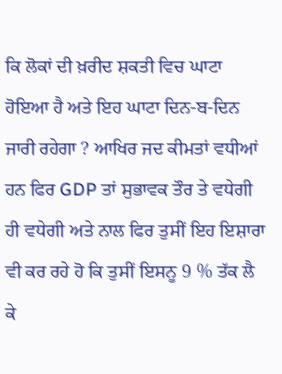ਕਿ ਲੋਕਾਂ ਦੀ ਖ਼ਰੀਦ ਸ਼ਕਤੀ ਵਿਚ ਘਾਟਾ ਹੋਇਆ ਹੈ ਅਤੇ ਇਹ ਘਾਟਾ ਦਿਨ-ਬ-ਦਿਨ ਜਾਰੀ ਰਹੇਗਾ ? ਆਖਿਰ ਜਦ ਕੀਮਤਾਂ ਵਧੀਆਂ ਹਨ ਫਿਰ GDP ਤਾਂ ਸੁਭਾਵਕ ਤੌਰ ਤੇ ਵਧੇਗੀ ਹੀ ਵਧੇਗੀ ਅਤੇ ਨਾਲ ਫਿਰ ਤੁਸੀਂ ਇਹ ਇਸ਼ਾਰਾ ਵੀ ਕਰ ਰਹੇ ਹੋ ਕਿ ਤੁਸੀਂ ਇਸਨੂ 9 % ਤੱਕ ਲੈ ਕੇ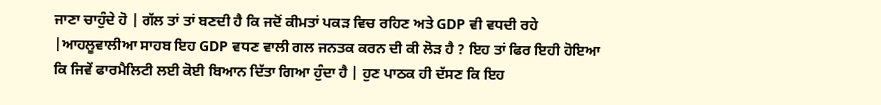ਜਾਣਾ ਚਾਹੁੰਦੇ ਹੋ | ਗੱਲ ਤਾਂ ਤਾਂ ਬਣਦੀ ਹੈ ਕਿ ਜਦੋਂ ਕੀਮਤਾਂ ਪਕੜ ਵਿਚ ਰਹਿਣ ਅਤੇ GDP ਵੀ ਵਧਦੀ ਰਹੇ |ਆਹਲੂਵਾਲੀਆ ਸਾਹਬ ਇਹ GDP ਵਧਣ ਵਾਲੀ ਗਲ ਜਨਤਕ ਕਰਨ ਦੀ ਕੀ ਲੋੜ ਹੈ ? ਇਹ ਤਾਂ ਫਿਰ ਇਹੀ ਹੋਇਆ ਕਿ ਜਿਵੇਂ ਫਾਰਮੈਲਿਟੀ ਲਈ ਕੋਈ ਬਿਆਨ ਦਿੱਤਾ ਗਿਆ ਹੁੰਦਾ ਹੈ | ਹੁਣ ਪਾਠਕ ਹੀ ਦੱਸਣ ਕਿ ਇਹ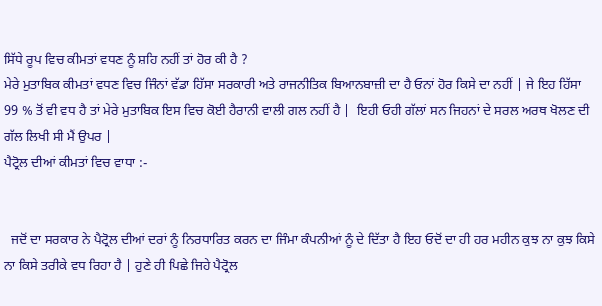ਸਿੱਧੇ ਰੂਪ ਵਿਚ ਕੀਮਤਾਂ ਵਧਣ ਨੂੰ ਸ਼ਹਿ ਨਹੀਂ ਤਾਂ ਹੋਰ ਕੀ ਹੈ ?
ਮੇਰੇ ਮੁਤਾਬਿਕ ਕੀਮਤਾਂ ਵਧਣ ਵਿਚ ਜਿੰਨਾਂ ਵੱਡਾ ਹਿੱਸਾ ਸਰਕਾਰੀ ਅਤੇ ਰਾਜਨੀਤਿਕ ਬਿਆਨਬਾਜ਼ੀ ਦਾ ਹੈ ਓਨਾਂ ਹੋਰ ਕਿਸੇ ਦਾ ਨਹੀਂ | ਜੇ ਇਹ ਹਿੱਸਾ 99 % ਤੋਂ ਵੀ ਵਧ ਹੈ ਤਾਂ ਮੇਰੇ ਮੁਤਾਬਿਕ ਇਸ ਵਿਚ ਕੋਈ ਹੈਰਾਨੀ ਵਾਲੀ ਗਲ ਨਹੀਂ ਹੈ |  ਇਹੀ ਓਹੀ ਗੱਲਾਂ ਸਨ ਜਿਹਨਾਂ ਦੇ ਸਰਲ ਅਰਥ ਖੋਲਣ ਦੀ ਗੱਲ ਲਿਖੀ ਸੀ ਮੈਂ ਉਪਰ |
ਪੈਟ੍ਰੋਲ ਦੀਆਂ ਕੀਮਤਾਂ ਵਿਚ ਵਾਧਾ :-


  ਜਦੋਂ ਦਾ ਸਰਕਾਰ ਨੇ ਪੈਟ੍ਰੋਲ ਦੀਆਂ ਦਰਾਂ ਨੂੰ ਨਿਰਧਾਰਿਤ ਕਰਨ ਦਾ ਜਿੰਮਾ ਕੰਪਨੀਆਂ ਨੂੰ ਦੇ ਦਿੱਤਾ ਹੈ ਇਹ ਓਦੋਂ ਦਾ ਹੀ ਹਰ ਮਹੀਨ ਕੁਝ ਨਾ ਕੁਝ ਕਿਸੇ ਨਾ ਕਿਸੇ ਤਰੀਕੇ ਵਧ ਰਿਹਾ ਹੈ | ਹੁਣੇ ਹੀ ਪਿਛੇ ਜਿਹੇ ਪੈਟ੍ਰੋਲ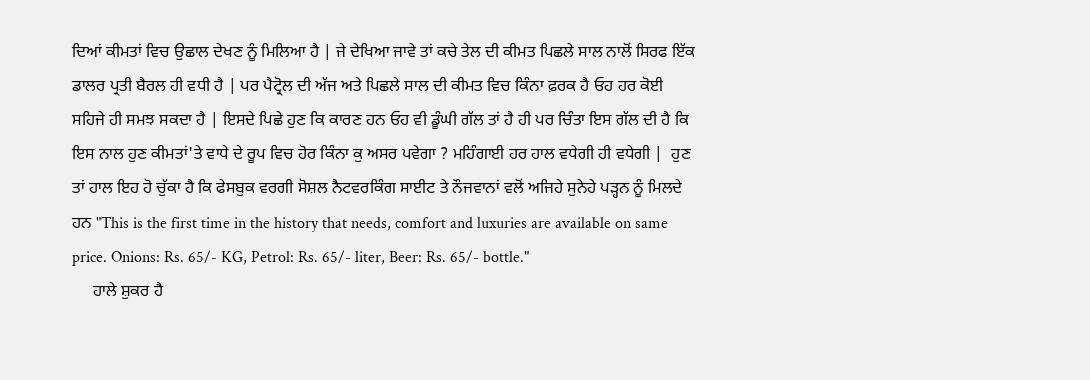ਦਿਆਂ ਕੀਮਤਾਂ ਵਿਚ ਉਛਾਲ ਦੇਖਣ ਨੂੰ ਮਿਲਿਆ ਹੈ | ਜੇ ਦੇਖਿਆ ਜਾਵੇ ਤਾਂ ਕਚੇ ਤੇਲ ਦੀ ਕੀਮਤ ਪਿਛਲੇ ਸਾਲ ਨਾਲੋਂ ਸਿਰਫ ਇੱਕ ਡਾਲਰ ਪ੍ਰਤੀ ਬੈਰਲ ਹੀ ਵਧੀ ਹੈ | ਪਰ ਪੈਟ੍ਰੋਲ ਦੀ ਅੱਜ ਅਤੇ ਪਿਛਲੇ ਸਾਲ ਦੀ ਕੀਮਤ ਵਿਚ ਕਿੰਨਾ ਫ਼ਰਕ ਹੈ ਓਹ ਹਰ ਕੋਈ ਸਹਿਜੇ ਹੀ ਸਮਝ ਸਕਦਾ ਹੈ | ਇਸਦੇ ਪਿਛੇ ਹੁਣ ਕਿ ਕਾਰਣ ਹਨ ਓਹ ਵੀ ਡੂੰਘੀ ਗੱਲ ਤਾਂ ਹੈ ਹੀ ਪਰ ਚਿੰਤਾ ਇਸ ਗੱਲ ਦੀ ਹੈ ਕਿ ਇਸ ਨਾਲ ਹੁਣ ਕੀਮਤਾਂ'ਤੇ ਵਾਧੇ ਦੇ ਰੂਪ ਵਿਚ ਹੋਰ ਕਿੰਨਾ ਕੁ ਅਸਰ ਪਵੇਗਾ ? ਮਹਿੰਗਾਈ ਹਰ ਹਾਲ ਵਧੇਗੀ ਹੀ ਵਧੇਗੀ |  ਹੁਣ ਤਾਂ ਹਾਲ ਇਹ ਹੋ ਚੁੱਕਾ ਹੈ ਕਿ ਫੇਸਬੁਕ ਵਰਗੀ ਸੋਸ਼ਲ ਨੈਟਵਰਕਿੰਗ ਸਾਈਟ ਤੇ ਨੌਜਵਾਨਾਂ ਵਲੋਂ ਅਜਿਹੇ ਸੁਨੇਹੇ ਪੜ੍ਹਨ ਨੂੰ ਮਿਲਦੇ ਹਨ "This is the first time in the history that needs, comfort and luxuries are available on same price. Onions: Rs. 65/- KG, Petrol: Rs. 65/- liter, Beer: Rs. 65/- bottle."
     ਹਾਲੇ ਸ਼ੁਕਰ ਹੈ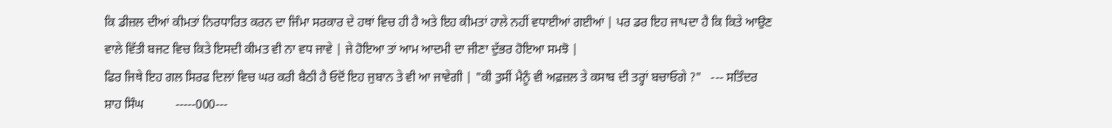ਕਿ ਡੀਜ਼ਲ ਦੀਆਂ ਕੀਮਤਾਂ ਨਿਰਧਾਰਿਤ ਕਰਨ ਦਾ ਜਿੰਮਾ ਸਰਕਾਰ ਦੇ ਹਥਾਂ ਵਿਚ ਹੀ ਹੈ ਅਤੇ ਇਹ ਕੀਮਤਾਂ ਹਾਲੇ ਨਹੀਂ ਵਧਾਈਆਂ ਗਈਆਂ | ਪਰ ਡਰ ਇਹ ਜਾਪਦਾ ਹੈ ਕਿ ਕਿਤੇ ਆਉਣ ਵਾਲੇ ਵਿੱਤੀ ਬਜਟ ਵਿਚ ਕਿਤੇ ਇਸਦੀ ਕੀਮਤ ਵੀ ਨਾ ਵਧ ਜਾਵੇ | ਜੇ ਹੋਇਆ ਤਾਂ ਆਮ ਆਦਮੀ ਦਾ ਜੀਣਾ ਦੁੱਭਰ ਹੋਇਆ ਸਮਝੋ |
ਫਿਰ ਜਿਥੇ ਇਹ ਗਲ ਸਿਰਫ ਦਿਲਾਂ ਵਿਚ ਘਰ ਕਰੀ ਬੈਠੀ ਹੈ ਓਦੋਂ ਇਹ ਜੁਬਾਨ ਤੇ ਵੀ ਆ ਜਾਵੇਗੀ | "ਕੀ ਤੁਸੀਂ ਮੈਨੂੰ ਵੀ ਅਫ਼ਜ਼ਲ ਤੇ ਕਸਾਬ ਦੀ ਤਰ੍ਹਾਂ ਬਚਾਓਗੇ ?"   --- ਸਤਿੰਦਰ ਸ਼ਾਹ ਸਿੰਘ          -----000---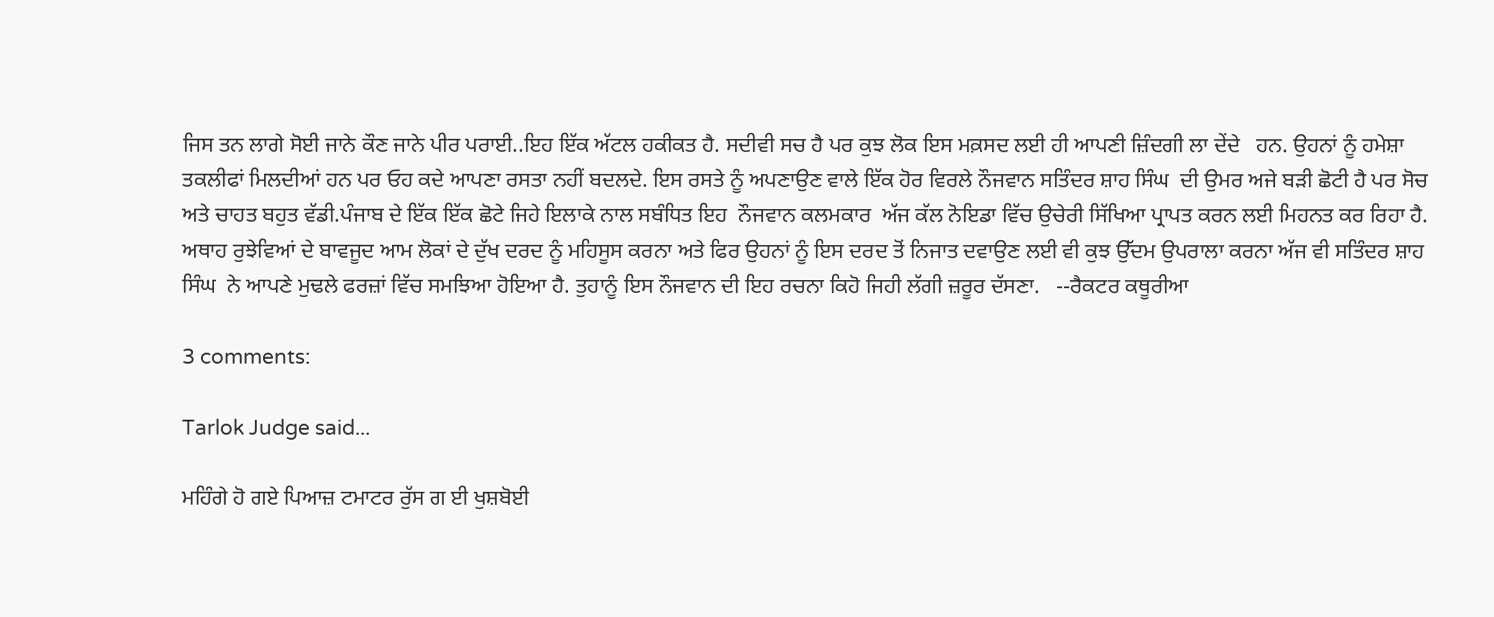ਜਿਸ ਤਨ ਲਾਗੇ ਸੋਈ ਜਾਨੇ ਕੌਣ ਜਾਨੇ ਪੀਰ ਪਰਾਈ..ਇਹ ਇੱਕ ਅੱਟਲ ਹਕੀਕਤ ਹੈ. ਸਦੀਵੀ ਸਚ ਹੈ ਪਰ ਕੁਝ ਲੋਕ ਇਸ ਮਕ਼ਸਦ ਲਈ ਹੀ ਆਪਣੀ ਜ਼ਿੰਦਗੀ ਲਾ ਦੇਂਦੇ   ਹਨ. ਉਹਨਾਂ ਨੂੰ ਹਮੇਸ਼ਾ ਤਕਲੀਫਾਂ ਮਿਲਦੀਆਂ ਹਨ ਪਰ ਓਹ ਕਦੇ ਆਪਣਾ ਰਸਤਾ ਨਹੀਂ ਬਦਲਦੇ. ਇਸ ਰਸਤੇ ਨੂੰ ਅਪਣਾਉਣ ਵਾਲੇ ਇੱਕ ਹੋਰ ਵਿਰਲੇ ਨੌਜਵਾਨ ਸਤਿੰਦਰ ਸ਼ਾਹ ਸਿੰਘ  ਦੀ ਉਮਰ ਅਜੇ ਬੜੀ ਛੋਟੀ ਹੈ ਪਰ ਸੋਚ ਅਤੇ ਚਾਹਤ ਬਹੁਤ ਵੱਡੀ.ਪੰਜਾਬ ਦੇ ਇੱਕ ਇੱਕ ਛੋਟੇ ਜਿਹੇ ਇਲਾਕੇ ਨਾਲ ਸਬੰਧਿਤ ਇਹ  ਨੌਜਵਾਨ ਕਲਮਕਾਰ  ਅੱਜ ਕੱਲ ਨੋਇਡਾ ਵਿੱਚ ਉਚੇਰੀ ਸਿੱਖਿਆ ਪ੍ਰਾਪਤ ਕਰਨ ਲਈ ਮਿਹਨਤ ਕਰ ਰਿਹਾ ਹੈ. ਅਥਾਹ ਰੁਝੇਵਿਆਂ ਦੇ ਬਾਵਜੂਦ ਆਮ ਲੋਕਾਂ ਦੇ ਦੁੱਖ ਦਰਦ ਨੂੰ ਮਹਿਸੂਸ ਕਰਨਾ ਅਤੇ ਫਿਰ ਉਹਨਾਂ ਨੂੰ ਇਸ ਦਰਦ ਤੋਂ ਨਿਜਾਤ ਦਵਾਉਣ ਲਈ ਵੀ ਕੁਝ ਉੱਦਮ ਉਪਰਾਲਾ ਕਰਨਾ ਅੱਜ ਵੀ ਸਤਿੰਦਰ ਸ਼ਾਹ ਸਿੰਘ  ਨੇ ਆਪਣੇ ਮੁਢਲੇ ਫਰਜ਼ਾਂ ਵਿੱਚ ਸਮਝਿਆ ਹੋਇਆ ਹੈ. ਤੁਹਾਨੂੰ ਇਸ ਨੌਜਵਾਨ ਦੀ ਇਹ ਰਚਨਾ ਕਿਹੋ ਜਿਹੀ ਲੱਗੀ ਜ਼ਰੂਰ ਦੱਸਣਾ.   --ਰੈਕਟਰ ਕਥੂਰੀਆ

3 comments:

Tarlok Judge said...

ਮਹਿੰਗੇ ਹੋ ਗਏ ਪਿਆਜ਼ ਟਮਾਟਰ ਰੁੱਸ ਗ ਈ ਖੁਸ਼ਬੋਈ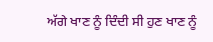ਅੱਗੇ ਖਾਣ ਨੂੰ ਦਿੰਦੀ ਸੀ ਹੁਣ ਖਾਣ ਨੂੰ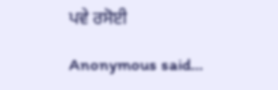ਪਵੇ ਰਸੋਈ

Anonymous said...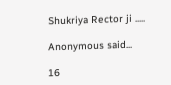Shukriya Rector ji .....

Anonymous said...

16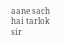aane sach hai tarlok sir